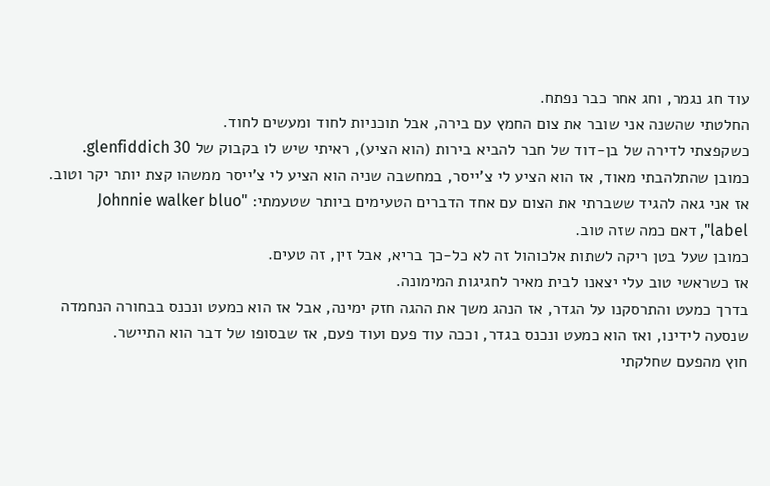עוד חג נגמר, וחג אחר כבר נפתח.
החלטתי שהשנה אני שובר את צום החמץ עם בירה, אבל תוכניות לחוד ומעשים לחוד.
כשקפצתי לדירה של בן-דוד של חבר להביא בירות (הוא הציע), ראיתי שיש לו בקבוק של glenfiddich 30.
כמובן שהתלהבתי מאוד, אז הוא הציע לי צ'ייסר, במחשבה שניה הוא הציע לי צ'ייסר ממשהו קצת יותר יקר וטוב.
אז אני גאה להגיד ששברתי את הצום עם אחד הדברים הטעימים ביותר שטעמתי: "Johnnie walker bluo label", דאם כמה שזה טוב.
כמובן שעל בטן ריקה לשתות אלכוהול זה לא כל-כך בריא, אבל זין, זה טעים.
אז כשראשי טוב עלי יצאנו לבית מאיר לחגיגות המימונה.
בדרך כמעט והתרסקנו על הגדר, אז הנהג משך את ההגה חזק ימינה, אבל אז הוא כמעט ונכנס בבחורה הנחמדה שנסעה לידינו, ואז הוא כמעט ונכנס בגדר, וככה עוד פעם ועוד פעם, אז שבסופו של דבר הוא התיישר.
חוץ מהפעם שחלקתי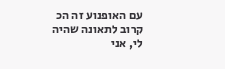עם האופנוע זה הכ קרוב לתאונה שהיה לי, אני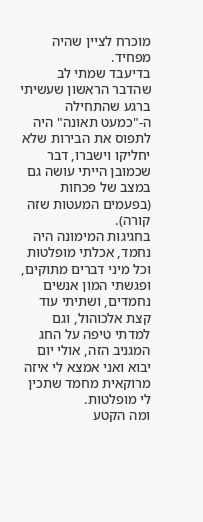מוכרח לציין שהיה מפחיד.
בדיעבד שמתי לב שהדבר הראשון שעשיתי ברגע שהתחילה ה-"כמעט תאונה" היה לתפוס את הבירות שלא יחליקו וישברו, דבר שכמובן הייתי עושה גם במצב של פכחות (בפעמים המעטות שזה קורה).
בחגיגות המימונה היה נחמד, אכלתי מופלטות וכל מיני דברים מתוקים, ופגשתי המון אנשים נחמדים, ושתיתי עוד קצת אלכוהול, וגם למדתי טיפה על החג המגניב הזה, אולי יום יבוא ואני אמצא לי איזה מרוקאית מחמד שתכין לי מופלטות.
ומה הקטע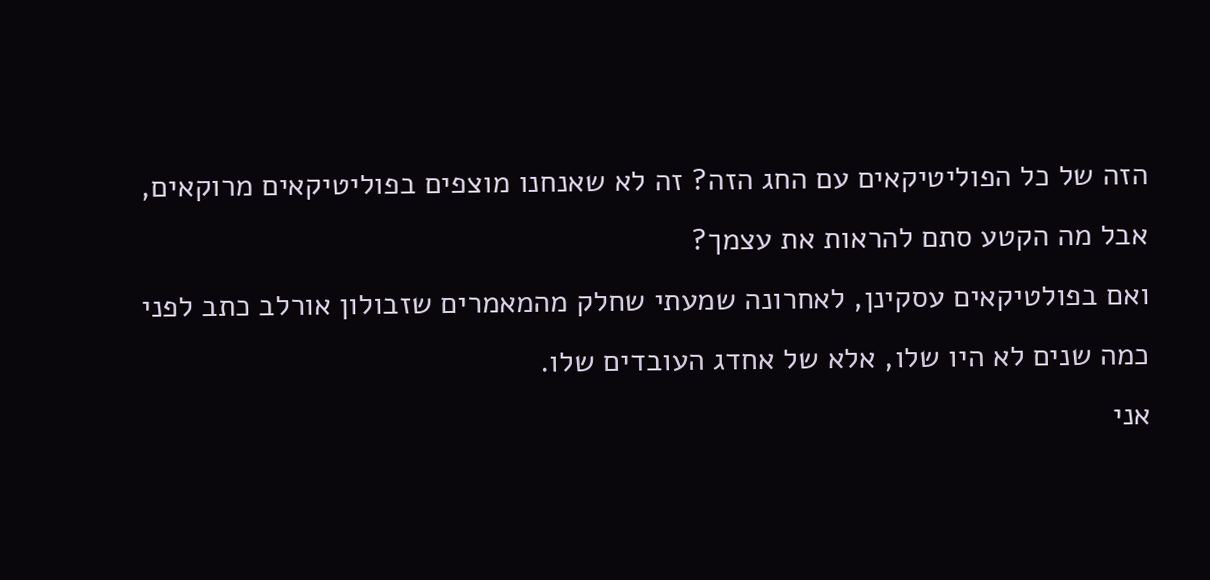הזה של כל הפוליטיקאים עם החג הזה? זה לא שאנחנו מוצפים בפוליטיקאים מרוקאים, אבל מה הקטע סתם להראות את עצמך?
ואם בפולטיקאים עסקינן, לאחרונה שמעתי שחלק מהמאמרים שזבולון אורלב כתב לפני כמה שנים לא היו שלו, אלא של אחדג העובדים שלו.
אני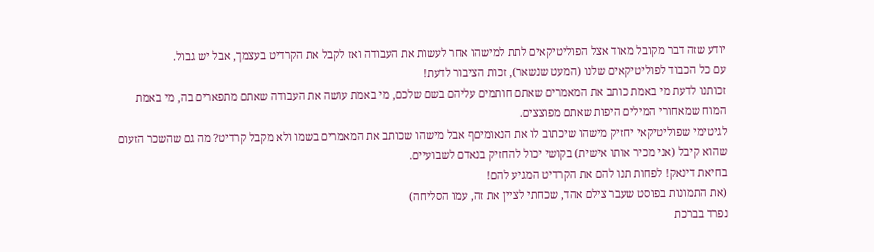יודע שזה דבר מקובל מאוד אצל הפוליטיקאים לתת למישהו אחר לעשות את העבודה ואז לקבל את הקרדיט בעצמך, אבל יש גבול.
עם כל הכבוד לפוליטיקאים שלנו (המעט שנשאר), זכות הציבור לדעת!
זכותנו לדעת מי באמת כותב את המאמרים שאתם חותמים עליהם בשם שלכם, מי באמת עושה את העבודה שאתם מתפארים בה, מי באמת המוח שמאחורי המילים היפות שאתם מפוצצים.
לגיטימי שפוליטיקאי יחזיק מישהו שיכתוב לו את הנאומיםף אבל מישהו שכותב את המאמרים בשמו ולא מקבל קרדיט? מה גם שהשכר הזעום שהוא קיבל (אני מכיר אותו אישית) בקושי יכול להחזיק בנאדם לשבועיים.
בחיאת דינאק! לפחות תנו להם את הקרדיט המגיע להם!
(את התמונות בפוסט שעבר צילם אהד, שכחתי לציין את זה, עמו הסליחה)
נפרד בברכת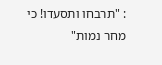: "תרבחו ותסעדו! כי מחר נמות"